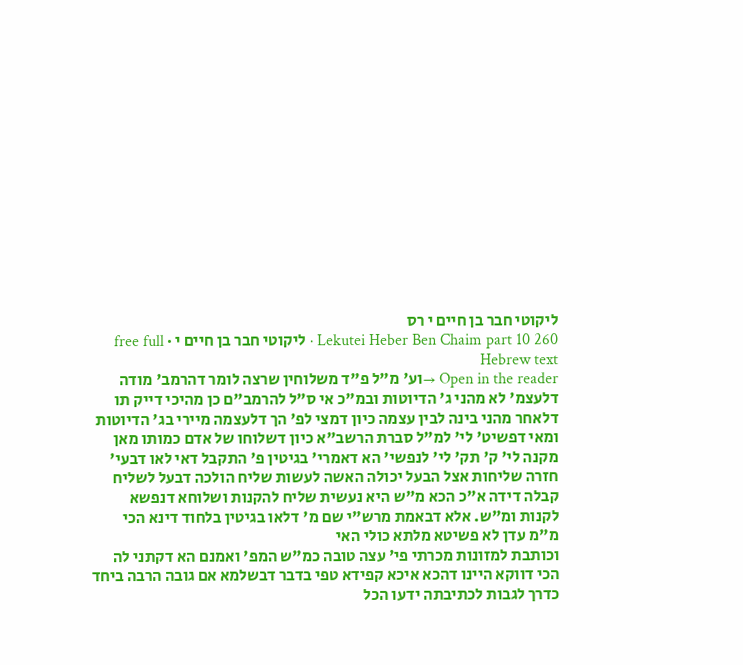ליקוטי חבר בן חיים י רס
Lekutei Heber Ben Chaim part 10 260 · ליקוטי חבר בן חיים י · free full Hebrew text
Open in the reader →וע' מ"ל פ"ד משלוחין שרצה לומר דהרמב' מודה דלעצמ' לא מהני ג' הדיוטות ובמ"כ אי ס"ל להרמב"ם כן מהיכי דייק תו דלאחר מהני בינה לבין עצמה כיון דמצי לפ' הך דלעצמה מיירי בג' הדיוטות ומאי דפשיט' לי' למ"ל סברת הרשב"א כיון דשלוחו של אדם כמותו מאן מקנה לי' ק' תק' לי' לנפשי' הא דאמרי' בגיטין פ' התקבל דאי לאו דבעי' חזרה שליחות אצל הבעל יכולה האשה לעשות שליח הולכה דבעל לשליח קבלה דידה א"כ הכא מ"ש היא נעשית שליח להקנות ושלוחא דנפשא לקנות ומ"ש. אלא דבאמת מרש"י שם מ' דלאו בגיטין בלחוד דינא הכי מ"מ עדן לא פשיטא מלתא כולי האי
וכותבת למזונות מכרתי פי' עצה טובה כמ"ש המפ' ואמנם הא דקתני לה הכי דווקא היינו דהכא איכא קפידא טפי בדבר דבשלמא אם גובה הרבה ביחד כדרך לגבות לכתיבתה ידעו הכל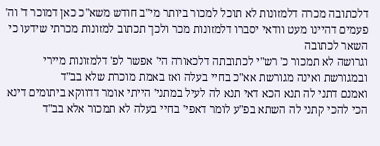דלכתובה מכרה דלמזונות לא תוכל למכור ביותר מי"ב חודש משא"כ כאן דמוכר ד' וה' פעמים דהיינו מעט וודאי יסברו דלמזונות מכר ולכך תכתוב למזונות מכרתי שידעו כי השאר לכתובה
וגרושה לא תמכור כ' רש"י לכתובתה דלכאורה הי' אפשר לפ' דלמזונות מיירי ובמגורשת ואינה מגורשת אא"כ בחיי בעלה ואז באמת מוכרת שלא בב"ד
ואמנם דתני לה תנא הכא דאי תנא לה לעיל במתני' הייתי אומר דדווקא ביתומים דינא הכי להכי קתני לה השתא בפ"ע לומר דאפי' בחיי בעלה לא תמכור אלא בב"ד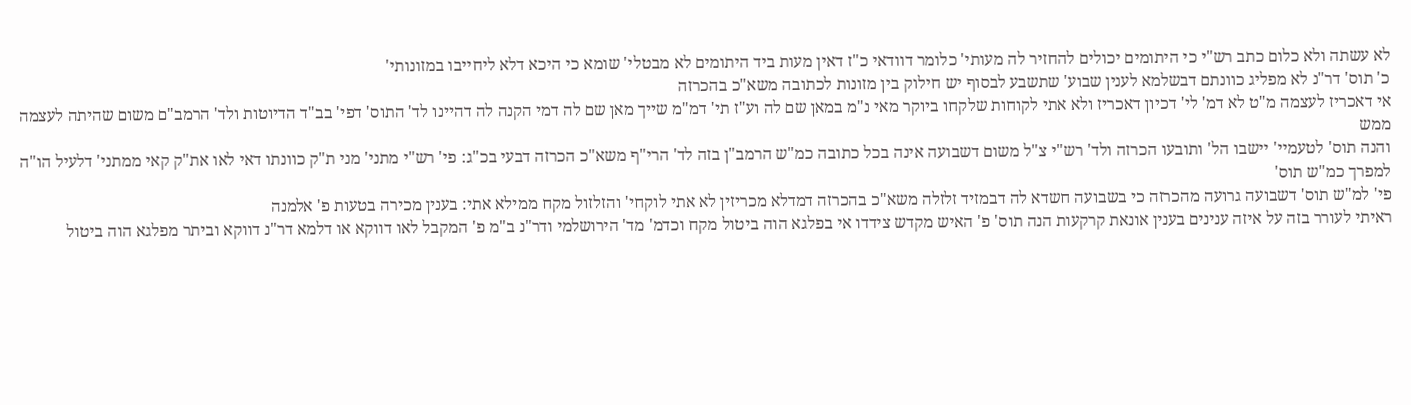לא עשתה ולא כלום כתב רש"י כי היתומים יכולים להחזיר לה מעותי' כלומר דוודאי כ"ז דאין מעות ביד היתומים לא מבטלי' שומא כי היכא דלא ליחייבו במזונותי'
כ' תוס' דר"נ לא מפליג כוונתם דבשלמא לענין שבוע' שתשבע לבסוף יש חילוק בין מזונות לכתובה משא"כ בהכרזה
אי דאכריז לעצמה מ"ט לא דמ' לי' דכיון דאכריז ולא אתי לקוחות שלקחו ביוקר מאי נ"מ במאן שם לה וע"ז תי' דמ"מ שייך מאן שם לה דמי הקנה לה דהיינו לד' התוס' דפי' בב"ד הדיוטות ולד' הרמב"ם משום שהיתה לעצמה ממש
והנה תוס' לטעמיי' יישבו הל' ותובעו הכרזה ולד' רש"י צ"ל משום דשבועה אינה בכל כתובה כמ"ש הרמב"ן בזה לד' הרי"ף משא"כ הכרזה דבעי בכ"ג: פי' רש"י מתני' מני ת"ק כוונתו דאי לאו את"ק קאי ממתני' דלעיל הו"ה למפרך כמ"ש תוס'
פי' למ"ש תוס' דשבועה גרועה מהכרזה כי בשבועה חשדא לה דבמזיד זלזלה משא"כ בהכרזה דמדלא מכריזין לא אתי לוקחי' והזלזול מקח ממילא אתי: בענין מכירה בטעות פ' אלמנה
ראיתי לעורר בזה על איזה ענינים בענין אונאת קרקעות הנה תוס' פ' האיש מקדש צידדו אי בפלגא הוה ביטול מקח וכדמ' מד' הירושלמי ודר"נ ב"מ פ' המקבל לאו דווקא או דלמא דר"נ דווקא וביתר מפלגא הוה ביטול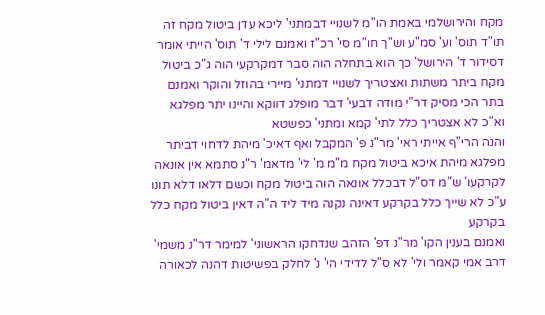מקח והירושלמי באמת הו"מ לשנויי דבמתני' ליכא עדן ביטול מקח זה תו"ד תוס' וע' סמ"ע וש"ך חו"מ סי' רכ"ז ואמנם לילי ד' תוס' הייתי אומר דסידור ד' הירושל' כך הוא בתחלה הוה סבר דמקרקעי הוה ג"כ ביטול מקח ביתר משתות ואצטריך לשנויי דמתני' מיירי בהוזל והוקר ואמנם בתר הכי מסיק דר"י מודה דבעי' דבר מופלג דווקא והיינו יתר מפלגא וא"כ לא אצטריך כלל לתי' קמא ומתני' כפשטא
והנה הרי"ף אייתי ראי' מר"נ פ' המקבל ואף דאיכ' מיהת לדחוי דביתר מפלגא מיהת איכא ביטול מקח מ"מ מ' לי' מדאמ' ר"נ סתמא אין אונאה לקרקעו' ש"מ דס"ל דבכלל אונאה הוה ביטול מקח וכשם דלאו דלא תונו ע"כ לא שייך כלל בקרקע דאינה נקנה מיד ליד ה"ה דאין ביטול מקח כלל בקרקע
ואמנם בענין הקו' מר"נ דפ' הזהב שנדחקו הראשוני' למימר דר"נ משמי' דרב אמי קאמר ולי' לא ס"ל לדידי הי' נ' לחלק בפשיטות דהנה לכאורה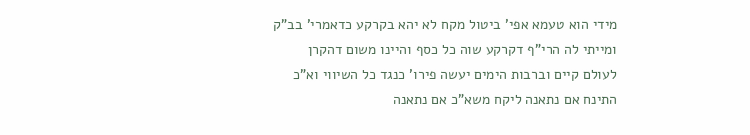מידי הוא טעמא אפי' ביטול מקח לא יהא בקרקע כדאמרי' בב"ק ומייתי לה הרי"ף דקרקע שוה כל כסף והיינו משום דהקרן לעולם קיים וברבות הימים יעשה פירו' כנגד כל השיווי וא"כ התינח אם נתאנה ליקח משא"כ אם נתאנה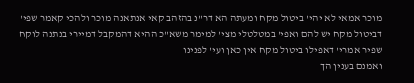מוכר אמאי לא יהי' ביטול מקח ומעתה הא דר"נ בהזהב קאי אנתאנה מוכר ולהכי קאמר שפי' דביטול מקח יש להם ואפי' במטלטלי מצי' למימר משא"כ ההיא דהמקבל דמיירי בנתנה לוקח שפיר אמרי' דאפילו ביטול מקח אין כאן ועי' לפנינו
ואמנם בענין הך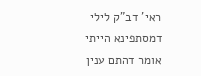ראי' דב"ק לילי דמסתפינא הייתי אומר דהתם ענין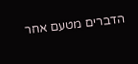הדברים מטעם אחר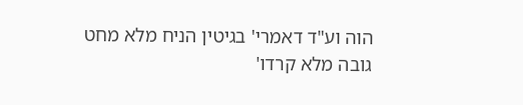הוה וע"ד דאמרי' בגיטין הניח מלא מחט גובה מלא קרדו'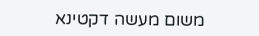משום מעשה דקטינא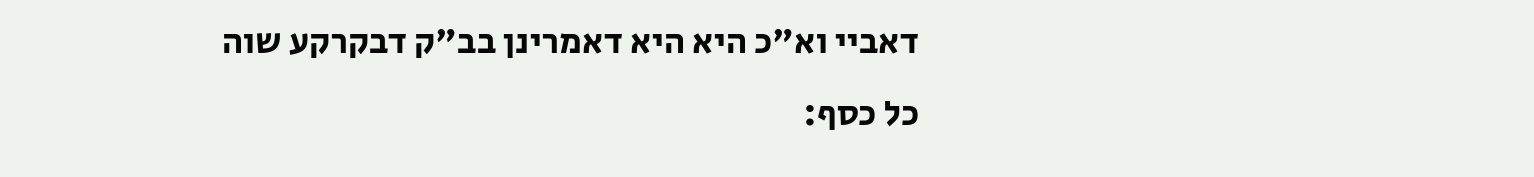דאביי וא"כ היא היא דאמרינן בב"ק דבקרקע שוה כל כסף: